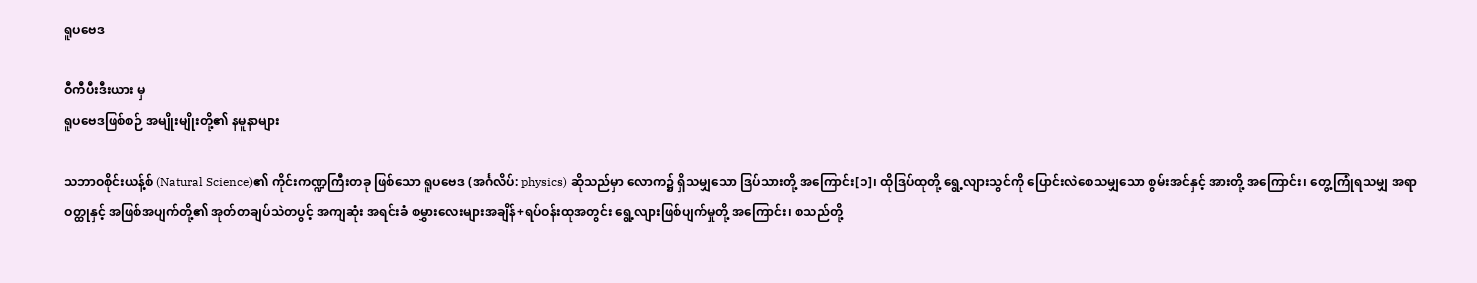ရူပဗေဒ

ဝီကီပီးဒီးယား မှ
ရူပဗေဒဖြစ်စဉ် အမျိုးမျိုးတို့၏ နမူနာများ

သဘာဝစိုင်းယန့်စ် (Natural Science)၏ ကိုင်းကဏ္ဍကြီးတခု ဖြစ်သော ရူပဗေဒ (အင်္ဂလိပ်: physics) ဆိုသည်မှာ လောက၌ ရှိသမျှသော ဒြပ်သားတို့ အကြောင်း[၁]၊ ထိုဒြပ်ထုတို့ ရွေ့လျားသွင်ကို ပြောင်းလဲစေသမျှသော စွမ်းအင်နှင့် အားတို့ အကြောင်း၊ တွေ့ကြုံရသမျှ အရာဝတ္ထုနှင့် အဖြစ်အပျက်တို့၏ အုတ်တချပ်သဲတပွင့် အကျဆုံး အရင်းခံ စမွှားလေးများအချိန်+ရပ်ဝန်းထုအတွင်း ရွေ့လျားဖြစ်ပျက်မှုတို့ အကြောင်း၊ စသည်တို့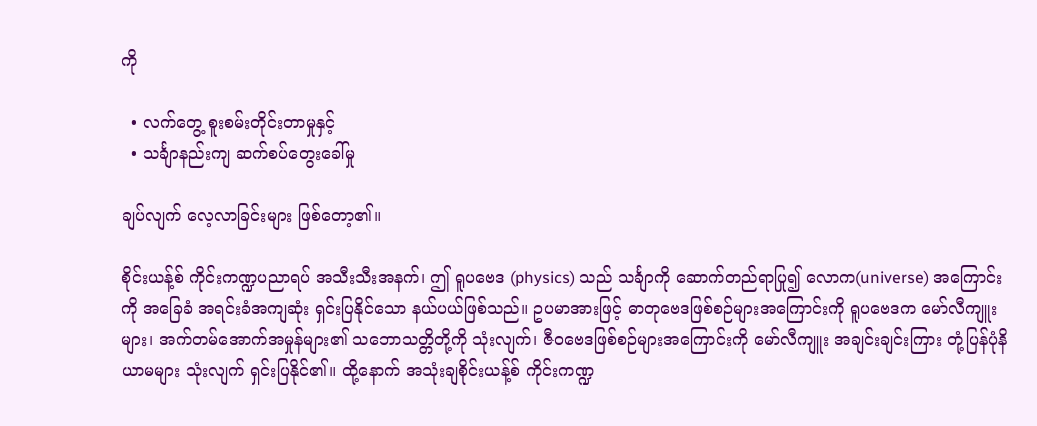ကို

  • လက်တွေ့ စူးစမ်းတိုင်းတာမှုနှင့်
  • သင်္ချာနည်းကျ ဆက်စပ်တွေးခေါ်မှု

ချပ်လျက် လေ့လာခြင်းများ ဖြစ်တော့၏။

စိုင်းယန့်စ် ကိုင်းကဏ္ဍပညာရပ် အသီးသီးအနက်၊ ဤ ရူပဗေဒ (physics) သည် သင်္ချာကို ဆောက်တည်ရာပြု၍ လောက(universe) အကြောင်းကို အခြေခံ အရင်းခံအကျဆုံး ရှင်းပြနိုင်သော နယ်ပယ်ဖြစ်သည်။ ဥပမာအားဖြင့် ဓာတုဗေဒဖြစ်စဉ်များအကြောင်းကို ရူပဗေဒက မော်လီကျူးများ၊ အက်တမ်အောက်အမှုန်များ၏ သဘောသတ္တိတို့ကို သုံးလျက်၊ ဇီဝဗေဒဖြစ်စဉ်များအကြောင်းကို မော်လီကျူး အချင်းချင်းကြား တုံ့ပြန်ပုံနိယာမများ သုံးလျက် ရှင်းပြနိုင်၏။ ထို့နောက် အသုံးချစိုင်းယန့်စ် ကိုင်းကဏ္ဍ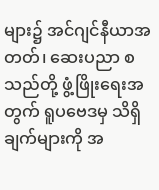များ၌ အင်ဂျင်နီယာအတတ်၊ ဆေးပညာ စသည်တို့ ဖွံ့ဖြိုးရေးအတွက် ရူပဗေဒမှ သိရှိချက်များကို အ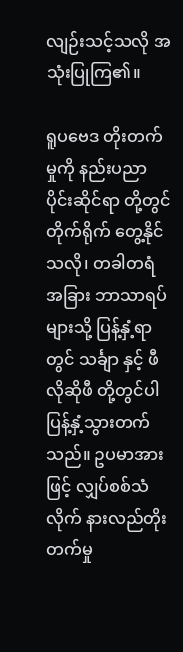လျဉ်းသင့်သလို အသုံးပြုကြ၏။

ရူပဗေဒ တိုးတက်မှုကို နည်းပညာ ပိုင်းဆိုင်ရာ တို့တွင် တိုက်ရိုက် တွေ့နိုင်သလို၊ တခါတရံ အခြား ဘာသာရပ်များသို့ ပြန့်နှံ့ရာတွင် သင်္ချာ နှင့် ဖီလိုဆိုဖီ တို့တွင်ပါ ပြန့်နှံ့သွားတက်သည်။ ဥပမာအားဖြင့် လျှပ်စစ်သံလိုက် နားလည်တိုးတက်မှု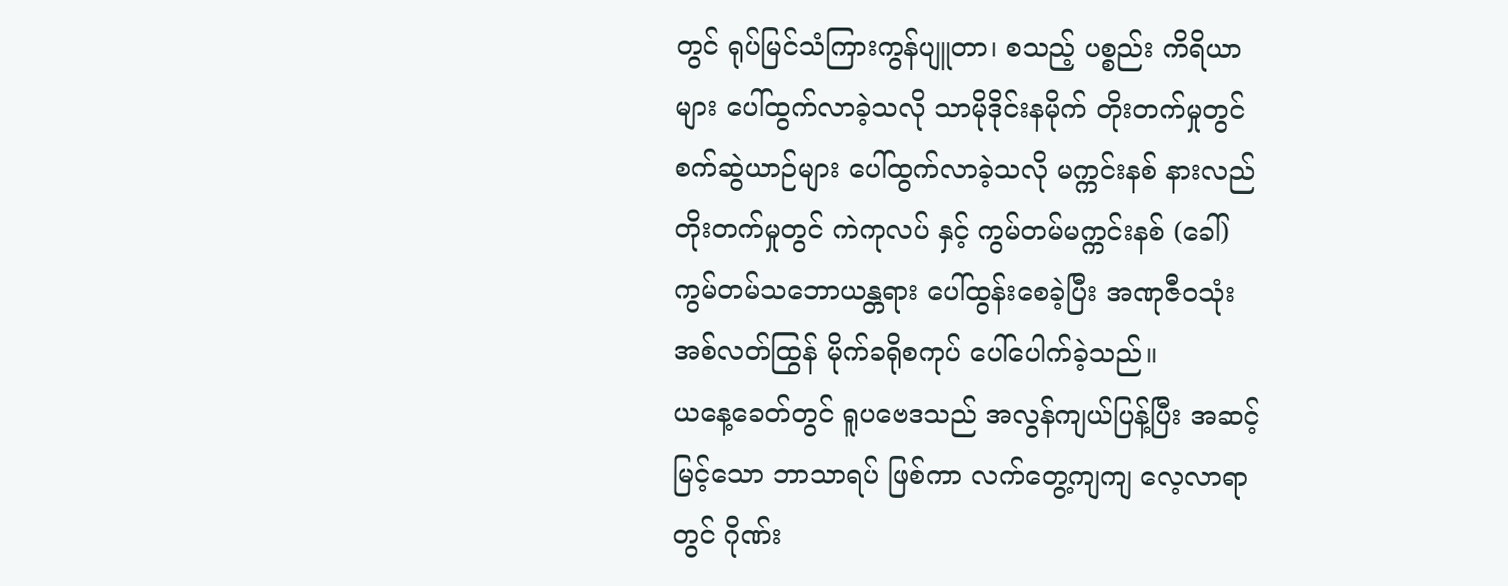တွင် ရုပ်မြင်သံကြားကွန်ပျူတာ၊ စသည့် ပစ္စည်း ကိရိယာ များ ပေါ်ထွက်လာခဲ့သလို သာမိုဒိုင်းနမိုက် တိုးတက်မှုတွင် စက်ဆွဲယာဉ်များ ပေါ်ထွက်လာခဲ့သလို မက္ကင်းနစ် နားလည်တိုးတက်မှုတွင် ကဲကုလပ် နှင့် ကွမ်တမ်မက္ကင်းနစ် (ခေါ်) ကွမ်တမ်သဘောယန္တရား ပေါ်ထွန်းစေခဲ့ပြီး အဏုဇီဝသုံး အစ်လတ်ထြွန် မိုက်ခရိုစကုပ် ပေါ်ပေါက်ခဲ့သည်။
ယနေ့ခေတ်တွင် ရူပဗေဒသည် အလွန်ကျယ်ပြန့်ပြီး အဆင့်မြင့်သော ဘာသာရပ် ဖြစ်ကာ လက်တွေ့ကျကျ လေ့လာရာတွင် ဂိုဏ်း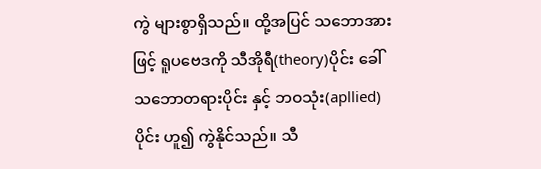ကွဲ များစွာရှိသည်။ ထို့အပြင် သဘောအားဖြင့် ရူပဗေဒကို သီအိုရီ(theory)ပိုင်း ခေါ် သဘောတရားပိုင်း နှင့် ဘဝသုံး(apllied)ပိုင်း ဟူ၍ ကွဲနိုင်သည်။ သီ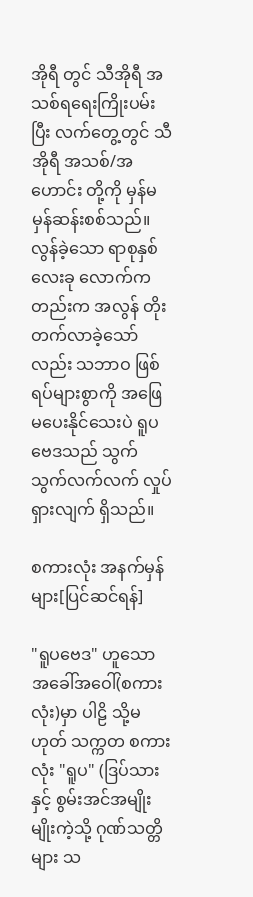အိုရီ တွင် သီအိုရီ အသစ်ရရေးကြိုးပမ်းပြီး လက်တွေ့တွင် သီအိုရီ အသစ်/အဟောင်း တို့ကို မှန်မမှန်ဆန်းစစ်သည်။ လွန်ခဲ့သော ရာစုနှစ် လေးခု လောက်ကတည်းက အလွန် တိုးတက်လာခဲ့သော်လည်း သဘာဝ ဖြစ်ရပ်များစွာကို အဖြေမပေးနိုင်သေးပဲ ရူပဗေဒသည် သွက်သွက်လက်လက် လှုပ်ရှားလျက် ရှိသည်။

စကားလုံး အနက်မှန်များ[ပြင်ဆင်ရန်]

"ရူပဗေဒ" ဟူသော အခေါ်အဝေါ်(စကားလုံး)မှာ ပါဠိ သို့မဟုတ် သက္ကတ စကားလုံး "ရူပ" (ဒြပ်သားနှင့် စွမ်းအင်အမျိုးမျိုးကဲ့သို့ ဂုဏ်သတ္တိများ သ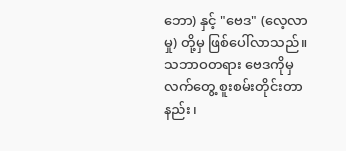ဘော) နှင့် "ဗေဒ" (လေ့လာမှု) တို့မှ ဖြစ်ပေါ်လာသည်။ သဘာဝတရား ဗေဒကိုမှ လက်တွေ့ စူးစမ်းတိုင်းတာနည်း၊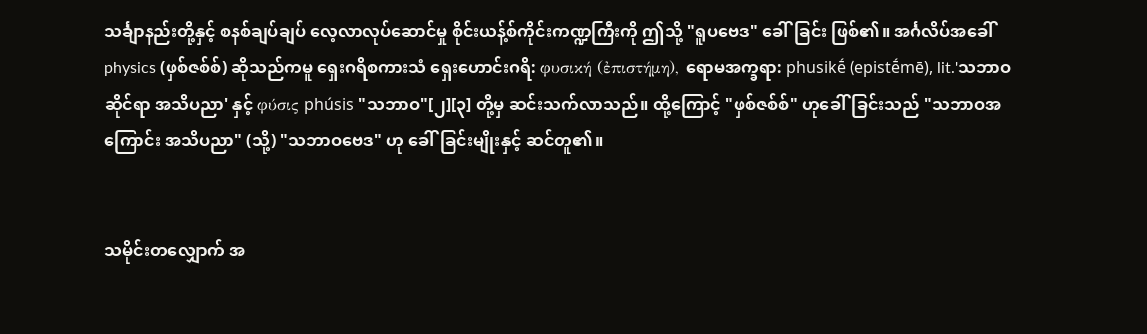သင်္ချာနည်းတို့နှင့် စနစ်ချပ်ချပ် လေ့လာလုပ်ဆောင်မှု စိုင်းယန့်စ်ကိုင်းကဏ္ဍကြီးကို ဤသို့ "ရူပဗေဒ" ခေါ်ခြင်း ဖြစ်၏။ အင်္ဂလိပ်အခေါ် physics (ဖှစ်ဇစ်စ်) ဆိုသည်ကမူ ရှေးဂရိစကားသံ ရှေးဟောင်းဂရိ: φυσική (ἐπιστήμη), ရောမအက္ခရာ: phusikḗ (epistḗmē), lit.'သဘာဝဆိုင်ရာ အသိပညာ' နှင့် φύσις phúsis "သဘာဝ"[၂][၃] တို့မှ ဆင်းသက်လာသည်။ ထို့ကြောင့် "ဖှစ်ဇစ်စ်" ဟုခေါ်ခြင်းသည် "သဘာဝအကြောင်း အသိပညာ" (သို့) "သဘာဝဗေဒ" ဟု ခေါ်ခြင်းမျိုးနှင့် ဆင်တူ၏။


သမိုင်းတလျှောက် အ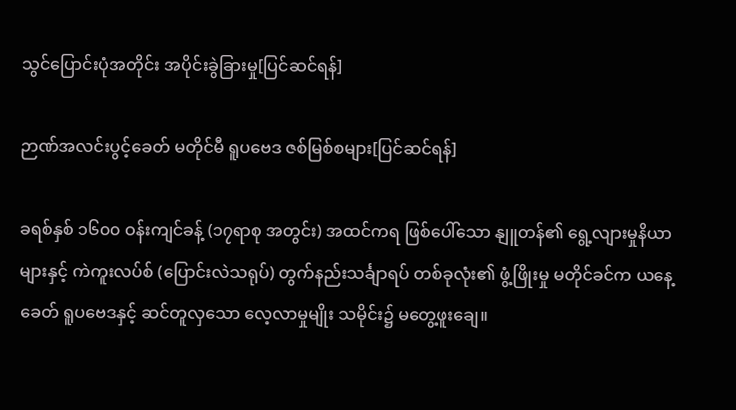သွင်ပြောင်းပုံအတိုင်း အပိုင်းခွဲခြားမှု[ပြင်ဆင်ရန်]

ဉာဏ်အလင်းပွင့်ခေတ် မတိုင်မီ ရူပဗေဒ ဇစ်မြစ်စများ[ပြင်ဆင်ရန်]

ခရစ်နှစ် ၁၆၀၀ ဝန်းကျင်ခန့် (၁၇ရာစု အတွင်း) အထင်ကရ ဖြစ်ပေါ်သော နျူတန်၏ ရွေ့လျားမှုနိယာများနှင့် ကဲကူးလပ်စ် (ပြောင်းလဲသရုပ်) တွက်နည်းသင်္ချာရပ် တစ်ခုလုံး၏ ဖွံ့ဖြိုးမှု မတိုင်ခင်က ယနေ့ခေတ် ရူပဗေဒနှင့် ဆင်တူလှသော လေ့လာမှုမျိုး သမိုင်း၌ မတွေ့ဖူးချေ။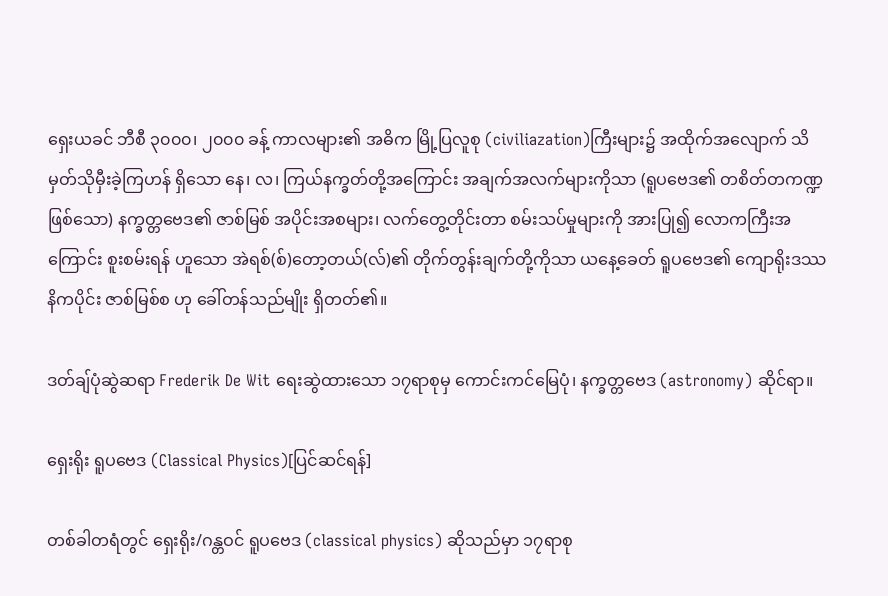ရှေးယခင် ဘီစီ ၃၀၀၀၊ ၂၀၀၀ ခန့် ကာလများ၏ အဓိက မြို့ပြလူစု (civiliazation)ကြီးများ၌ အထိုက်အလျောက် သိမှတ်သိုမှီးခဲ့ကြဟန် ရှိသော နေ၊ လ၊ ကြယ်နက္ခတ်တို့အကြောင်း အချက်အလက်များကိုသာ (ရူပဗေဒ၏ တစိတ်တကဏ္ဍ ဖြစ်သော) နက္ခတ္တဗေဒ၏ ဇာစ်မြစ် အပိုင်းအစများ၊ လက်တွေ့တိုင်းတာ စမ်းသပ်မှုများကို အားပြု၍ လောကကြီးအကြောင်း စူးစမ်းရန် ဟူသော အဲရစ်(စ်)တော့တယ်(လ်)၏ တိုက်တွန်းချက်တို့ကိုသာ ယနေ့ခေတ် ရူပဗေဒ၏ ကျောရိုးဒဿနိကပိုင်း ဇာစ်မြစ်စ ဟု ခေါ်တန်သည်မျိုး ရှိတတ်၏။

ဒတ်ချ်ပုံဆွဲဆရာ Frederik De Wit ရေးဆွဲထားသော ၁၇ရာစုမှ ကောင်းကင်မြေပုံ၊ နက္ခတ္တဗေဒ (astronomy) ဆိုင်ရာ။

ရှေးရိုး ရူပဗေဒ (Classical Physics)[ပြင်ဆင်ရန်]

တစ်ခါတရံတွင် ရှေးရိုး/ဂန္တဝင် ရူပဗေဒ (classical physics) ဆိုသည်မှာ ၁၇ရာစု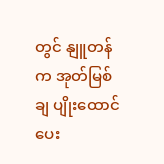တွင် နျူတန်က အုတ်မြစ်ချ ပျိုးထောင်ပေး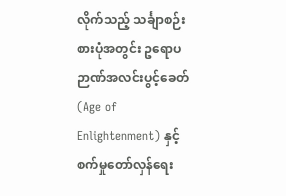လိုက်သည့် သင်္ချာစဉ်းစားပုံအတွင်း ဥရောပ ဉာဏ်အလင်းပွင့်ခေတ် (Age of Enlightenment) နှင့် စက်မှုတော်လှန်ရေး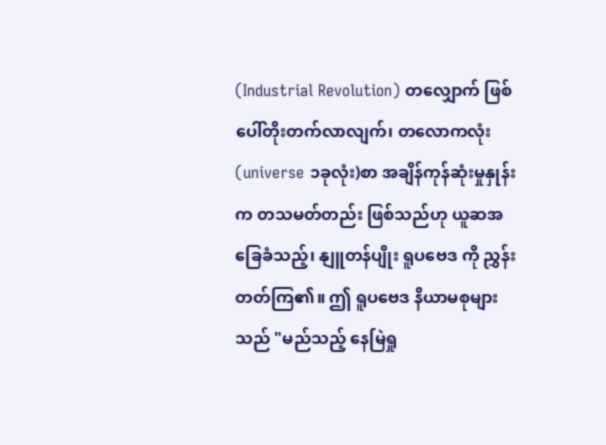(Industrial Revolution) တလျှောက် ဖြစ်ပေါ်တိုးတက်လာလျက်၊ တလောကလုံး (universe ၁ခုလုံး)စာ အချိန်ကုန်ဆုံးမှုနှုန်းက တသမတ်တည်း ဖြစ်သည်ဟု ယူဆအခြေခံသည့်၊ နျူတန်ပျိုး ရူပဗေဒ ကို ညွှန်းတတ်ကြ၏။ ဤ ရူပဗေဒ နိယာမစုများသည် "မည်သည့် နေမြဲရှု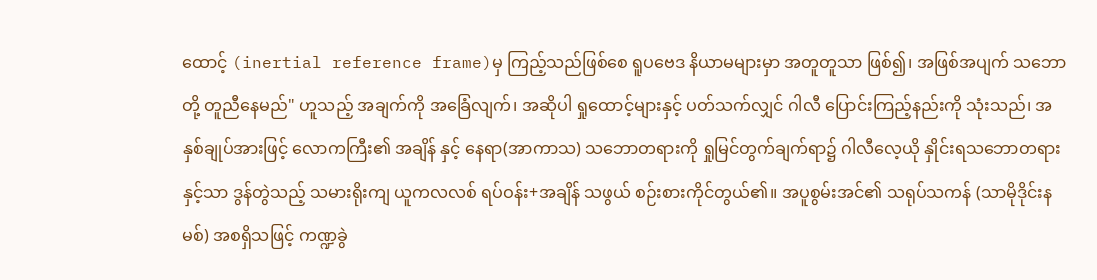ထောင့် (inertial reference frame)မှ ကြည့်သည်ဖြစ်စေ ရူပဗေဒ နိယာမများမှာ အတူတူသာ ဖြစ်၍၊ အဖြစ်အပျက် သဘောတို့ တူညီနေမည်" ဟူသည့် အချက်ကို အခြေံလျက်၊ အဆိုပါ ရှုထောင့်များနှင့် ပတ်သက်လျှင် ဂါလီ ပြောင်းကြည့်နည်းကို သုံးသည်၊ အနှစ်ချုပ်အားဖြင့် လောကကြီး၏ အချိန် နှင့် နေရာ(အာကာသ) သဘောတရားကို ရှုမြင်တွက်ချက်ရာ၌ ဂါလီလေ့ယို နှိုင်းရသဘောတရားနှင့်သာ ဒွန်တွဲသည့် သမားရိုးကျ ယူကလလစ် ရပ်ဝန်း+အချိန် သဖွယ် စဉ်းစားကိုင်တွယ်၏။ အပူစွမ်းအင်၏ သရုပ်သကန် (သာမိုဒိုင်းနမစ်) အစရှိသဖြင့် ကဏ္ဍခွဲ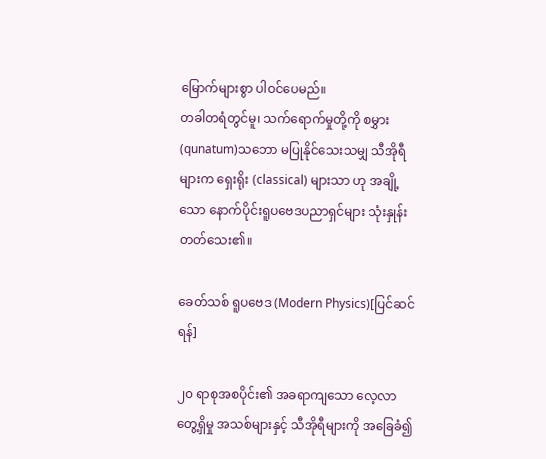မြောက်များစွာ ပါဝင်ပေမည်။
တခါတရံတွင်မူ၊ သက်ရောက်မှုတို့ကို စမွှား(qunatum)သဘော မပြုနိုင်သေးသမျှ သီအိုရီများက ရှေးရိုး (classical) များသာ ဟု အချို့သော နောက်ပိုင်းရူပဗေဒပညာရှင်များ သုံးနှုန်းတတ်သေး၏။

ခေတ်သစ် ရူပဗေဒ (Modern Physics)[ပြင်ဆင်ရန်]

၂၀ ရာစုအစပိုင်း၏ အခရာကျသော လေ့လာတွေ့ရှိမှု အသစ်များနှင့် သီအိုရီများကို အခြေခံ၍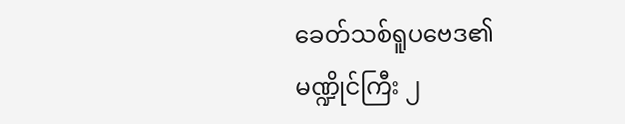ခေတ်သစ်ရူပဗေဒ၏ မဏ္ဍိုင်ကြီး ၂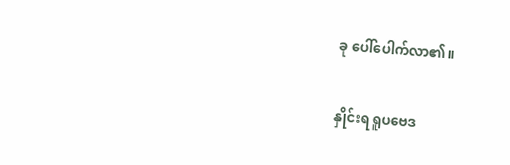ခု ပေါ်ပေါက်လာ၏။

နှိုင်းရ ရူပဗေဒ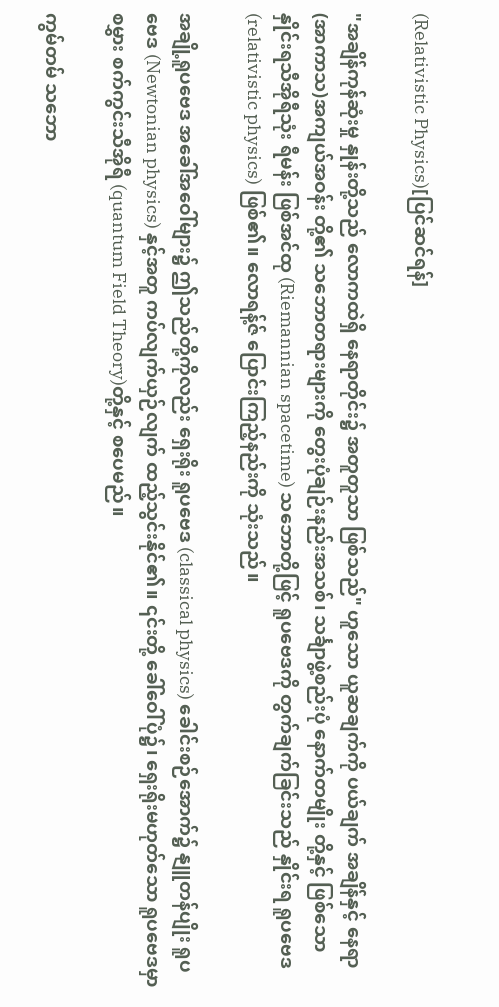(Relativistic Physics)[ပြင်ဆင်ရန်]

"အချိန်ကုန်ဆုံးမှု နှုန်းတို့သည် လောကထဲရှိ နေရာတိုင်း၌ အတူတူသာ ဖြစ်သည်" ဟူသော ယူဆချက်ကို ပယ်ချက် အချိန်နှင့် နေရာ(အာကာသ)အကျယ်အဝန်း တို့၏ သဘောတရားများကို တွေးပုံချဉ်းနည်းအသစ်၊ သင်္ချာဖွဲ့စည်းပုံ နောက်တမျိုး တို့နှင့် ဖြစ်သော နှိုင်းရသီအိုရီသုံး ရီမန်း ဖြစ်အင်ထု (Riemannian spacetime) သဘောတို့ဖြင့် ရူပဗေဒကို တွက်ချက်ခြင်းသည် နှိုင်းရ ရူပဗေဒ (relativistic physics) ဖြစ်၏။ လောရန့်ဇ် ပြောင်းကြည့်နည်းကို သုံးသည်။

အချို့ရူပဗေဒ အခေါ်အဝေါ်များ၌ ဤသည်တို့ကိုလည်း ရှေးရိုး ရူပဗေဒ (classical physics) ခေါင်းစဉ်အောက်၌ နျူတန်ပျိုး ရူပဗေဒ (Newtonian physics) နှင့်အတူ ကပ်လျက်ယှဉ်လျက် ထည့်သွင်းနိုင်၏။ ၎င်းတို့ ခေါ်ဝေါ်ပုံ၌၊ ရှေးရိုးမဟုတ်သော ရူပဗေဒမှာ စမွှား စက်ကွင်းသီအိုရီ (quantum Field Theory)တို့နှင့် စပေမည်။

ကွမ်တမ် သဘော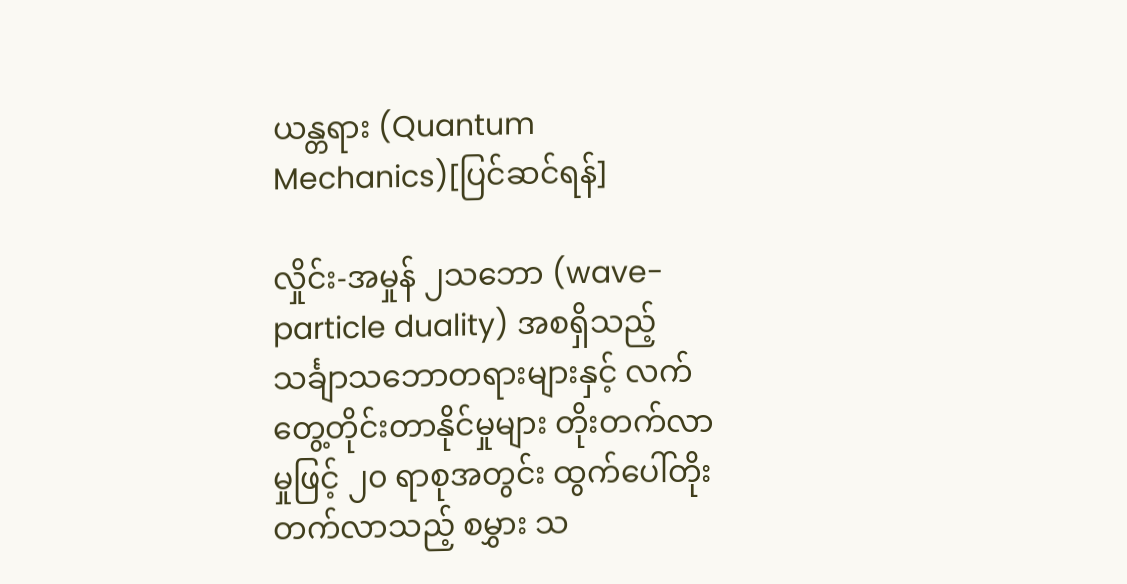ယန္တရား (Quantum Mechanics)[ပြင်ဆင်ရန်]

လှိုင်း-အမှုန် ၂သဘော (wave-particle duality) အစရှိသည့် သင်္ချာသဘောတရားများနှင့် လက်တွေ့တိုင်းတာနိုင်မှုများ တိုးတက်လာမှုဖြင့် ၂၀ ရာစုအတွင်း ထွက်ပေါ်တိုးတက်လာသည့် စမွှား သ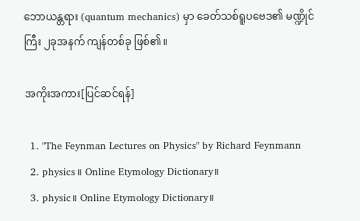ဘောယန္တရား (quantum mechanics) မှာ ခေတ်သစ်ရူပဗေဒ၏ မဏ္ဍိုင်ကြီး ၂ခုအနက် ကျန်တစ်ခု ဖြစ်၏။

အကိုးအကား[ပြင်ဆင်ရန်]

  1. "The Feynman Lectures on Physics" by Richard Feynmann
  2. physics။ Online Etymology Dictionary။
  3. physic။ Online Etymology Dictionary။